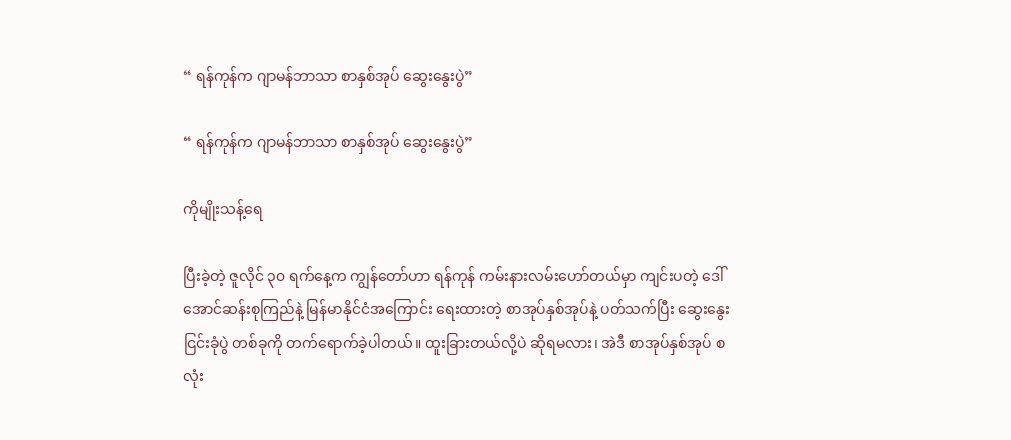“ ရန်ကုန်က ဂျာမန်ဘာသာ စာနှစ်အုပ် ဆွေးနွေးပွဲ”

“ ရန်ကုန်က ဂျာမန်ဘာသာ စာနှစ်အုပ် ဆွေးနွေးပွဲ”

ကိုမျိုးသန့်ရေ

ပြီးခဲ့တဲ့ ဇူလိုင် ၃၀ ရက်နေ့က ကျွန်တော်ဟာ ရန်ကုန် ကမ်းနားလမ်းဟော်တယ်မှာ ကျင်းပတဲ့ ဒေါ်အောင်ဆန်းစုကြည်နဲ့ မြန်မာနိုင်ငံအကြောင်း ရေးထားတဲ့ စာအုပ်နှစ်အုပ်နဲ့ ပတ်သက်ပြီး ဆွေးနွေးငြင်းခုံပွဲ တစ်ခုကို တက်ရောက်ခဲ့ပါတယ်။ ထူးခြားတယ်လို့ပဲ ဆိုရမလား၊ အဲဒီ စာအုပ်နှစ်အုပ် စလုံး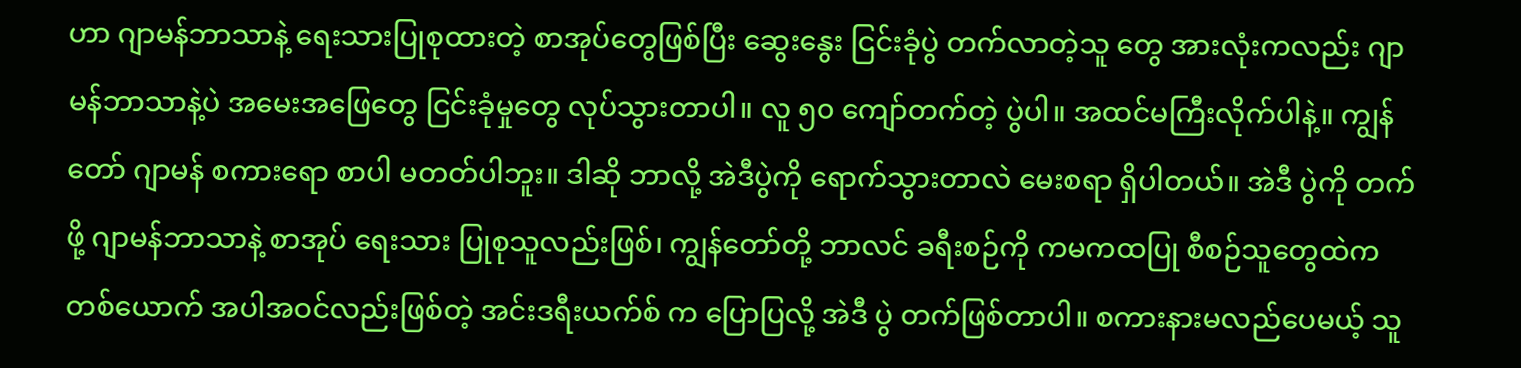ဟာ ဂျာမန်ဘာသာနဲ့ ရေးသားပြုစုထားတဲ့ စာအုပ်တွေဖြစ်ပြီး ဆွေးနွေး ငြင်းခုံပွဲ တက်လာတဲ့သူ တွေ အားလုံးကလည်း ဂျာမန်ဘာသာနဲ့ပဲ အမေးအဖြေတွေ ငြင်းခုံမှုတွေ လုပ်သွားတာပါ။ လူ ၅၀ ကျော်တက်တဲ့ ပွဲပါ။ အထင်မကြီးလိုက်ပါနဲ့။ ကျွန်တော် ဂျာမန် စကားရော စာပါ မတတ်ပါဘူး။ ဒါဆို ဘာလို့ အဲဒီပွဲကို ရောက်သွားတာလဲ မေးစရာ ရှိပါတယ်။ အဲဒီ ပွဲကို တက်ဖို့ ဂျာမန်ဘာသာနဲ့ စာအုပ် ရေးသား ပြုစုသူလည်းဖြစ်၊ ကျွန်တော်တို့ ဘာလင် ခရီးစဉ်ကို ကမကထပြု စီစဉ်သူတွေထဲက တစ်ယောက် အပါအဝင်လည်းဖြစ်တဲ့ အင်းဒရီးယက်စ် က ပြောပြလို့ အဲဒီ ပွဲ တက်ဖြစ်တာပါ။ စကားနားမလည်ပေမယ့် သူ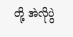တို့ အဲလိုပွဲ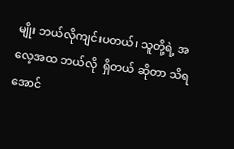မျိုး ဘယ်လိုကျင်းပတယ်၊ သူတို့ရဲ့ အလေ့အထ ဘယ်လို  ရှိတယ် ဆိုတာ သိရအောင်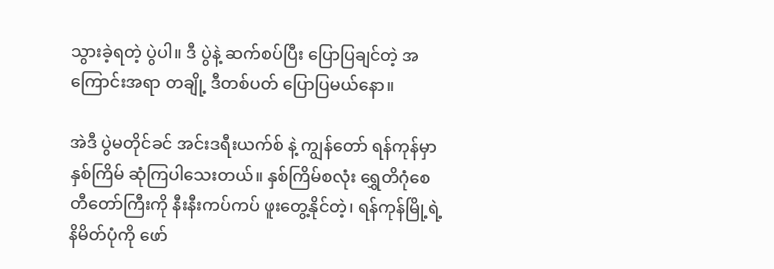သွားခဲ့ရတဲ့ ပွဲပါ။ ဒီ ပွဲနဲ့ ဆက်စပ်ပြီး ပြောပြချင်တဲ့ အကြောင်းအရာ တချို့ ဒီတစ်ပတ် ပြောပြမယ်နော။

အဲဒီ ပွဲမတိုင်ခင် အင်းဒရီးယက်စ် နဲ့ ကျွန်တော် ရန်ကုန်မှာ နှစ်ကြိမ် ဆုံကြပါသေးတယ်။ နှစ်ကြိမ်စလုံး ရွှေတိဂုံစေတီတော်ကြီးကို နီးနီးကပ်ကပ် ဖူးတွေ့နိုင်တဲ့၊ ရန်ကုန်မြို့ရဲ့ နိမိတ်ပုံကို ဖော်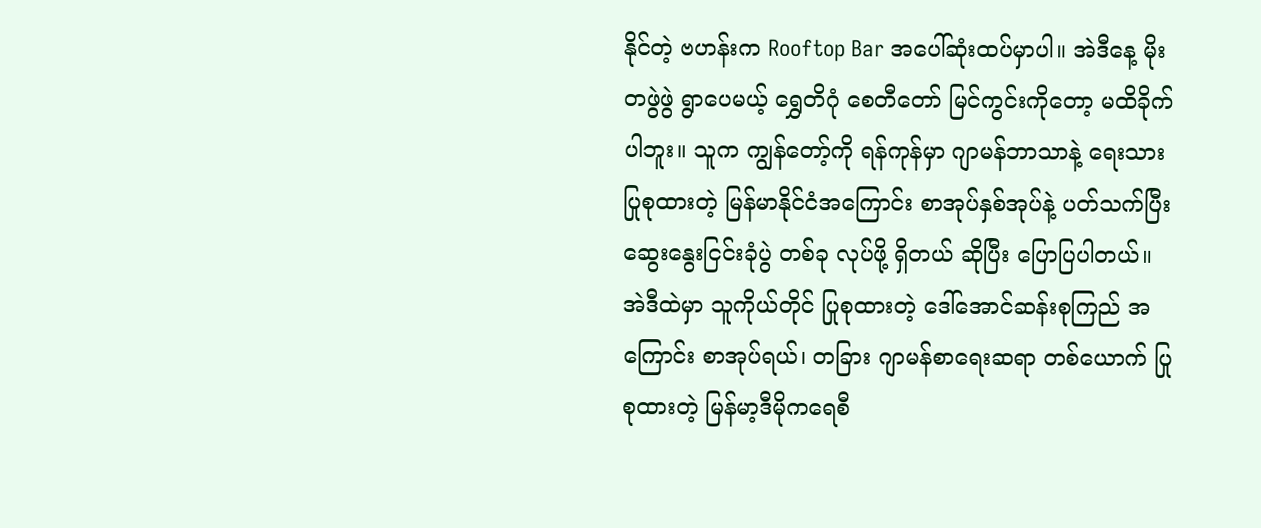နိုင်တဲ့ ဗဟန်းက Rooftop Bar အပေါ်ဆုံးထပ်မှာပါ။ အဲဒီနေ့ မိုးတဖွဲဖွဲ ရွာပေမယ့် ရွှေတိဂုံ စေတီတော် မြင်ကွင်းကိုတော့ မထိခိုက်ပါဘူး။ သူက ကျွန်တော့်ကို ရန်ကုန်မှာ ဂျာမန်ဘာသာနဲ့ ရေးသားပြုစုထားတဲ့ မြန်မာနိုင်ငံအကြောင်း စာအုပ်နှစ်အုပ်နဲ့ ပတ်သက်ပြီး ဆွေးနွေးငြင်းခုံပွဲ တစ်ခု လုပ်ဖို့ ရှိတယ် ဆိုပြီး ပြောပြပါတယ်။ အဲဒီထဲမှာ သူကိုယ်တိုင် ပြုစုထားတဲ့ ဒေါ်အောင်ဆန်းစုကြည် အကြောင်း စာအုပ်ရယ်၊ တခြား ဂျာမန်စာရေးဆရာ တစ်ယောက် ပြုစုထားတဲ့ မြန်မာ့ဒီမိုကရေစီ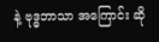နဲ့ ဗုဒ္ဓဘာသာ အကြောင်း ဆို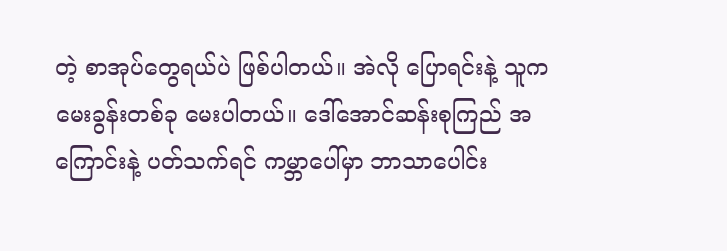တဲ့ စာအုပ်တွေရယ်ပဲ ဖြစ်ပါတယ်။ အဲလို ပြောရင်းနဲ့ သူက မေးခွန်းတစ်ခု မေးပါတယ်။ ဒေါ်အောင်ဆန်းစုကြည် အကြောင်းနဲ့ ပတ်သက်ရင် ကမ္ဘာပေါ်မှာ ဘာသာပေါင်း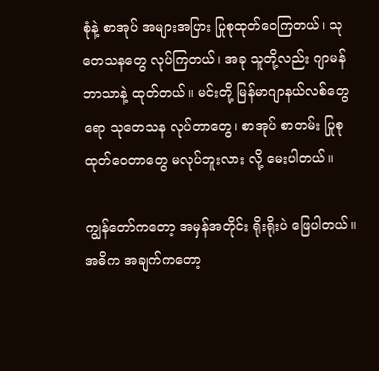စုံနဲ့ စာအုပ် အများအပြား ပြုစုထုတ်ဝေကြတယ်၊ သုတေသနတွေ လုပ်ကြတယ်၊ အခု သူတို့လည်း ဂျာမန်ဘာသာနဲ့ ထုတ်တယ်။ မင်းတို့ မြန်မာဂျာနယ်လစ်တွေရော သုတေသန လုပ်တာတွေ၊ စာအုပ် စာတမ်း ပြုစု ထုတ်ဝေတာတွေ မလုပ်ဘူးလား လို့ မေးပါတယ်။

ကျွန်တော်ကတော့ အမှန်အတိုင်း ရိုးရိုးပဲ ဖြေပါတယ်။ အဓိက အချက်ကတော့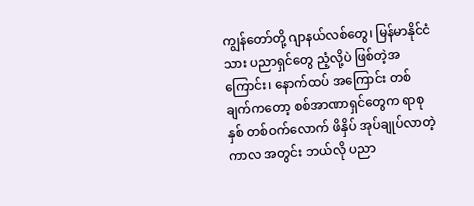ကျွန်တော်တို့ ဂျာနယ်လစ်တွေ၊ မြန်မာနိုင်ငံသား ပညာရှင်တွေ ညံ့လို့ပဲ ဖြစ်တဲ့အကြောင်း၊ နောက်ထပ် အကြောင်း တစ်ချက်ကတော့ စစ်အာဏာရှင်တွေက ရာစုနှစ် တစ်ဝက်လောက် ဖိနှိပ် အုပ်ချုပ်လာတဲ့ ကာလ အတွင်း ဘယ်လို ပညာ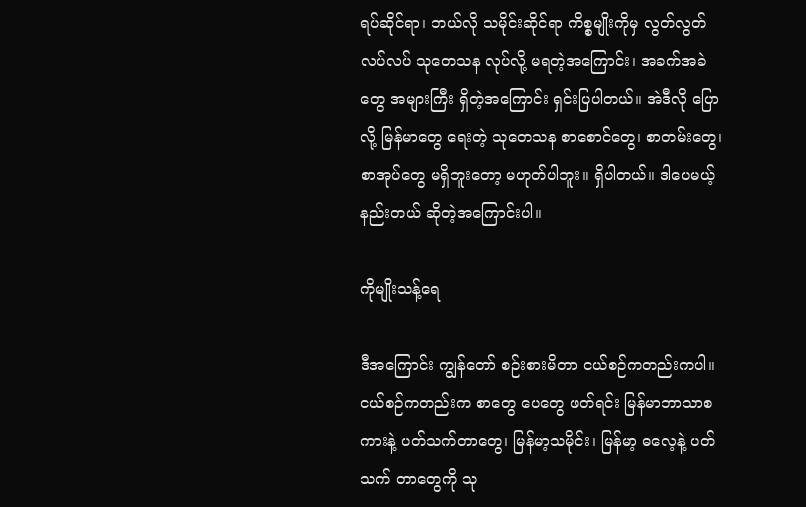ရပ်ဆိုင်ရာ၊ ဘယ်လို သမိုင်းဆိုင်ရာ ကိစ္စမျိုးကိုမှ လွတ်လွတ်လပ်လပ် သုတေသန လုပ်လို့ မရတဲ့အကြောင်း၊ အခက်အခဲတွေ အများကြီး ရှိတဲ့အကြောင်း ရှင်းပြပါတယ်။ အဲဒီလို ပြောလို့ မြန်မာတွေ ရေးတဲ့ သုတေသန စာစောင်တွေ၊ စာတမ်းတွေ၊ စာအုပ်တွေ မရှိဘူးတော့ မဟုတ်ပါဘူး။ ရှိပါတယ်။ ဒါပေမယ့် နည်းတယ် ဆိုတဲ့အကြောင်းပါ။

ကိုမျိုးသန့်ရေ

ဒီအကြောင်း ကျွန်တော် စဉ်းစားမိတာ ငယ်စဉ်ကတည်းကပါ။ ငယ်စဉ်ကတည်းက စာတွေ ပေတွေ ဖတ်ရင်း မြန်မာဘာသာစကားနဲ့ ပတ်သက်တာတွေ၊ မြန်မာ့သမိုင်း၊ မြန်မာ့ ဓလေ့နဲ့ ပတ်သက် တာတွေကို သု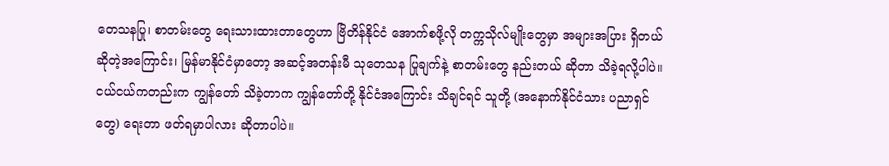တေသနပြု၊ စာတမ်းတွေ ရေးသားထားတာတွေဟာ ဗြိတိန်နိုင်ငံ အောက်စဖို့လို တက္ကသိုလ်မျိုးတွေမှာ အများအပြား ရှိတယ် ဆိုတဲ့အကြောင်း၊ မြန်မာနိုင်ငံမှာတော့ အဆင့်အတန်းမီ သုတေသန ပြုချက်နဲ့ စာတမ်းတွေ နည်းတယ် ဆိုတာ သိခဲ့ရလို့ပါပဲ။ ငယ်ငယ်ကတည်းက ကျွန်တော် သိခဲ့တာက ကျွန်တော်တို့ နိုင်ငံအကြောင်း သိချင်ရင် သူတို့ (အနောက်နိုင်ငံသား ပညာရှင်တွေ) ရေးတာ ဖတ်ရမှာပါလား ဆိုတာပါပဲ။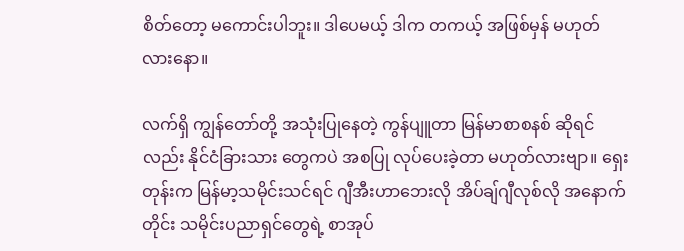စိတ်တော့ မကောင်းပါဘူး။ ဒါပေမယ့် ဒါက တကယ့် အဖြစ်မှန် မဟုတ်လားနော။

လက်ရှိ ကျွန်တော်တို့ အသုံးပြုနေတဲ့ ကွန်ပျူတာ မြန်မာစာစနစ် ဆိုရင်လည်း နိုင်ငံခြားသား တွေကပဲ အစပြု လုပ်ပေးခဲ့တာ မဟုတ်လားဗျာ။ ရှေးတုန်းက မြန်မာ့သမိုင်းသင်ရင် ဂျီအီးဟာဘေးလို အိပ်ချ်ဂျီလုစ်လို အနောက်တိုင်း သမိုင်းပညာရှင်တွေရဲ့ စာအုပ်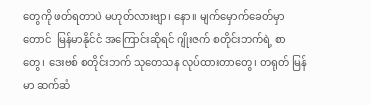တွေကို ဖတ်ရတာပဲ မဟုတ်လားဗျာ၊ နော။ မျက်မှောက်ခေတ်မှာတောင်  မြန်မာနိုင်ငံ အကြောင်းဆိုရင် ဂျိုးဇက် စတိုင်းဘက်ရဲ့ စာတွေ၊ ဒေးဗစ် စတိုင်းဘက် သုတေသန လုပ်ထားတာတွေ၊ တရုတ် မြန်မာ ဆက်ဆံ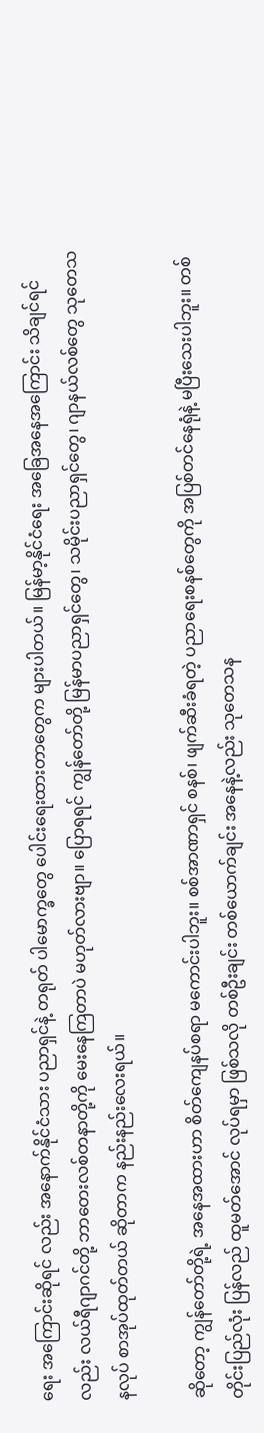ရေး အကြောင်းဆိုရင် လည်း အနောက်နိုင်ငံသား ပညာရှင်နဲ့ တရုတ် ပါမောက္ခတွေ ပေါင်းရေးထားတာတွေက များပါတယ်။ မြန်မာ့နိုင်ငံရေး အခြေအနေအကြောင်း သိချင်ရင်လည်း လယ်ရီဂျာဂင်တို့ ဘာတေးလစ်တနာတို့ကို မေးနေကြတာပဲ မဟုတ်လားဗျာ။ ပြောရရင် ကျွန်တော်တို့ မြန်မာပညာရှင်တွေ၊ သမိုင်းပညာရှင်တွေ၊ ဂျာနယ်လစ်တွေ သုတေသနလုပ် စာအုပ်ထုတ်တယ် ဆိုတာက နည်းနည်းလေးရယ်။

ဆိုတော့ ကျွန်တော်တို့ရဲ့ အနေအထားဟာ စိတ်ကျေနပ်စရာ မကောင်းပါဘူး။ စစ်အာဏာရှင် စနစ်၊ ဖျက်ဆီးခံရတဲ့ ပညာရေးစနစ်တွေကို အပြစ်တင်နေရုံနဲ့ မပြီးသေးပါဘူး။ တစ်တိုင်းပြည်လုံး ပြန်လည် ထူမတ်အောင် လုပ်ရမှာ ဖြစ်သလို တစ်ဦးချင်း တစ်ယောက်ချင်း အနေနဲ့လည်း သုတေသန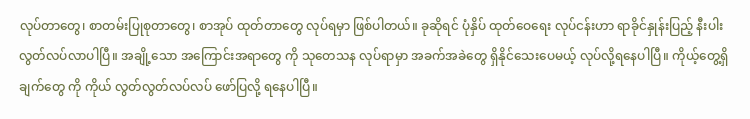လုပ်တာတွေ၊ စာတမ်းပြုစုတာတွေ၊ စာအုပ် ထုတ်တာတွေ လုပ်ရမှာ ဖြစ်ပါတယ်။ ခုဆိုရင် ပုံနှိပ် ထုတ်ဝေရေး လုပ်ငန်းဟာ ရာခိုင်နှုန်းပြည့် နီးပါး လွတ်လပ်လာပါပြီ။ အချို့သော အကြောင်းအရာတွေ ကို သုတေသန လုပ်ရာမှာ အခက်အခဲတွေ ရှိနိုင်သေးပေမယ့် လုပ်လို့ရနေပါပြီ။ ကိုယ့်တွေ့ရှိချက်တွေ ကို ကိုယ် လွတ်လွတ်လပ်လပ် ဖော်ပြလို့ ရနေပါပြီ။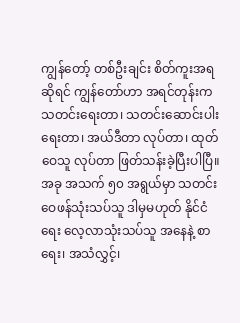ကျွန်တော့် တစ်ဦးချင်း စိတ်ကူးအရဆိုရင် ကျွန်တော်ဟာ အရင်တုန်းက သတင်းရေးတာ၊ သတင်းဆောင်းပါးရေးတာ၊ အယ်ဒီတာ လုပ်တာ၊ ထုတ်ဝေသူ လုပ်တာ ဖြတ်သန်းခဲ့ပြီးပါပြီ။ အခု အသက် ၅၀ အရွယ်မှာ သတင်းဝေဖန်သုံးသပ်သူ ဒါမှမဟုတ် နိုင်ငံရေး လေ့လာသုံးသပ်သူ အနေနဲ့ စာရေး၊ အသံလွှင့်၊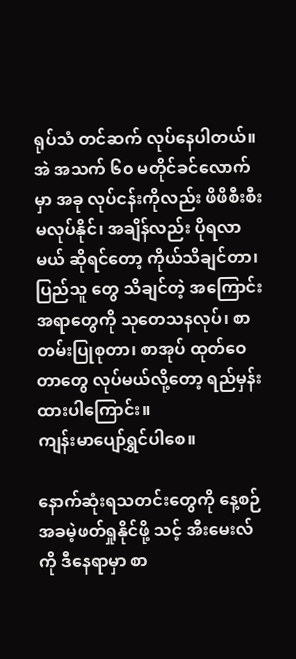ရုပ်သံ တင်ဆက် လုပ်နေပါတယ်။ အဲ အသက် ၆၀ မတိုင်ခင်လောက်မှာ အခု လုပ်ငန်းကိုလည်း ဖိဖိစီးစီး မလုပ်နိုင်၊ အချိန်လည်း ပိုရလာမယ် ဆိုရင်တော့ ကိုယ်သိချင်တာ၊ ပြည်သူ တွေ သိချင်တဲ့ အကြောင်းအရာတွေကို သုတေသနလုပ်၊ စာတမ်းပြုစုတာ၊ စာအုပ် ထုတ်ဝေတာတွေ လုပ်မယ်လို့တော့ ရည်မှန်းထားပါကြောင်း။
ကျန်းမာပျော်ရွှင်ပါစေ။

နောက်ဆုံးရသတင်းတွေကို နေ့စဉ် အခမဲ့ဖတ်ရှုနိုင်ဖို့ သင့် အီးမေးလ်ကို ဒီနေရာမှာ စာ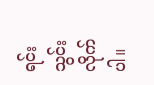ရင်းသွင်းလိုက်ပါ။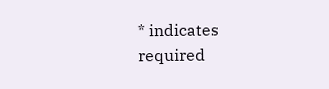* indicates required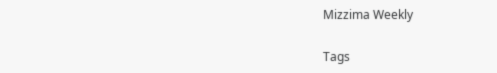Mizzima Weekly

Tags